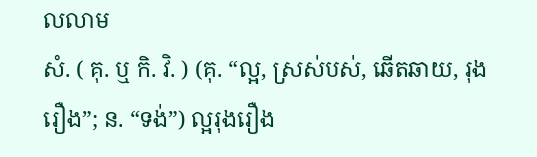លលាម
សំ. ( គុ. ឬ កិ. វិ. ) (គុ. “ល្អ, ស្រស់បស់, ឆើតឆាយ, រុងរឿង”; ន. “ទង់”) ល្អរុងរឿង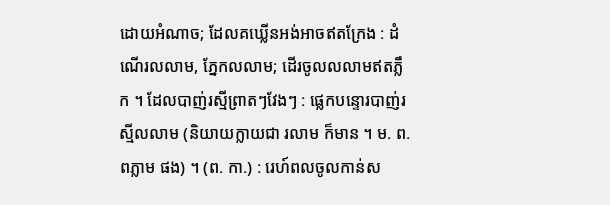ដោយអំណាច; ដែលគឃ្លើនអង់អាចឥតក្រែង : ដំណើរលលាម, ភ្នែកលលាម; ដើរចូលលលាមឥតភ្លឹក ។ ដែលបាញ់រស្មីព្រាតៗវែងៗ : ផ្លេកបន្ទោរបាញ់រស្មីលលាម (និយាយក្លាយជា រលាម ក៏មាន ។ ម. ព. ពភ្លាម ផង) ។ (ព. កា.) : រេហ៍ពលចូលកាន់ស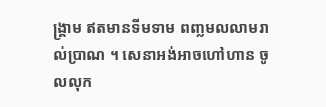ង្រ្គាម ឥតមានទីមទាម ពញ្លមលលាមរាល់ប្រាណ ។ សេនាអង់អាចហៅហាន ចូលលុក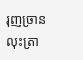រុញច្រាន លុះត្រា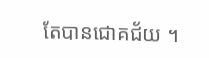តែបានជោគជ័យ ។